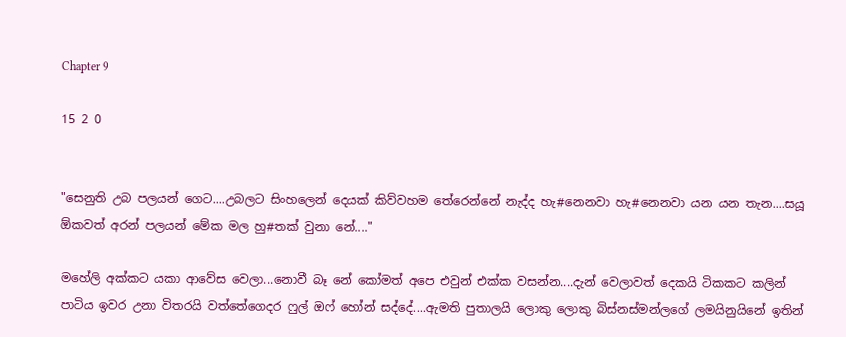Chapter 9

15 2 0


"සෙනුති උබ පලයන් ගෙට....උබලට සිංහලෙන් දෙයක් කිව්වහම තේරෙන්නේ නැද්ද හැ#නෙනවා හැ#නෙනවා යන යන තැන....සයූ ඕකවත් අරන් පලයන් මේක මල හු#තක් වුනා නේ...."

මහේලි අක්කට යකා ආවේස වෙලා...නොවී බෑ නේ කෝමත් අපෙ එවුන් එක්ක වසන්න....දැන් වෙලාවත් දෙකයි ටිකකට කලින් පාටිය ඉවර උනා විතරයි වත්තේගෙදර ෆුල් ඔෆ් හෝන් සද්දේ....ඇමති පුතාලයි ලොකු ලොකු බිස්නස්මන්ලගේ ලමයිනුයිනේ ඉතින්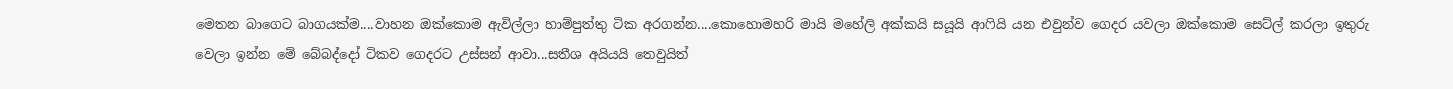මෙතන බාගෙට බාගයක්ම....වාහන ඔක්කොම ඇවිල්ලා හාම්පුත්තු ටික අරගන්න....කොහොමහරි මායි මහේලි අක්කයි සයූයි ආෆියි යන එවුන්ව ගෙදර යවලා ඔක්කොම සෙට්ල් කරලා ඉතුරු වෙලා ඉන්න මේ බේබද්දෝ ටිකව ගෙදරට උස්සන් ආවා...සතීශ අයියයි තෙවුයිත්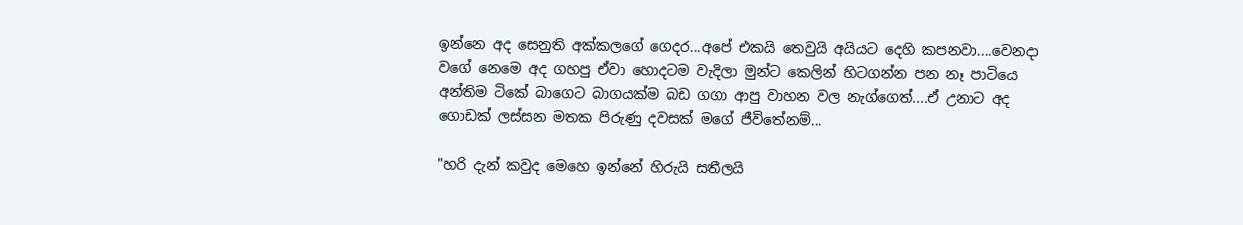ඉන්නෙ අද සෙනුති අක්කලගේ ගෙදර...අපේ එකයි තෙවුයි අයියට දෙහි කපනවා....වෙනදා වගේ නෙමෙ අද ගහපු ඒවා හොදටම වැදිලා මුන්ට කෙලින් හිටගන්න පන නෑ පාටියෙ අන්තිම ටිකේ බාගෙට බාගයක්ම බඩ ගගා ආපු වාහන වල නැග්ගෙත්....ඒ උනාට අද ගොඩක් ලස්සන මතක පිරුණු දවසක් මගේ ජීවිතේනම්...

"හරි දැන් කවුද මෙහෙ ඉන්නේ හිරුයි සතීලයි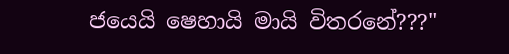ජයෙයි ෂෙහායි මායි විතරනේ???"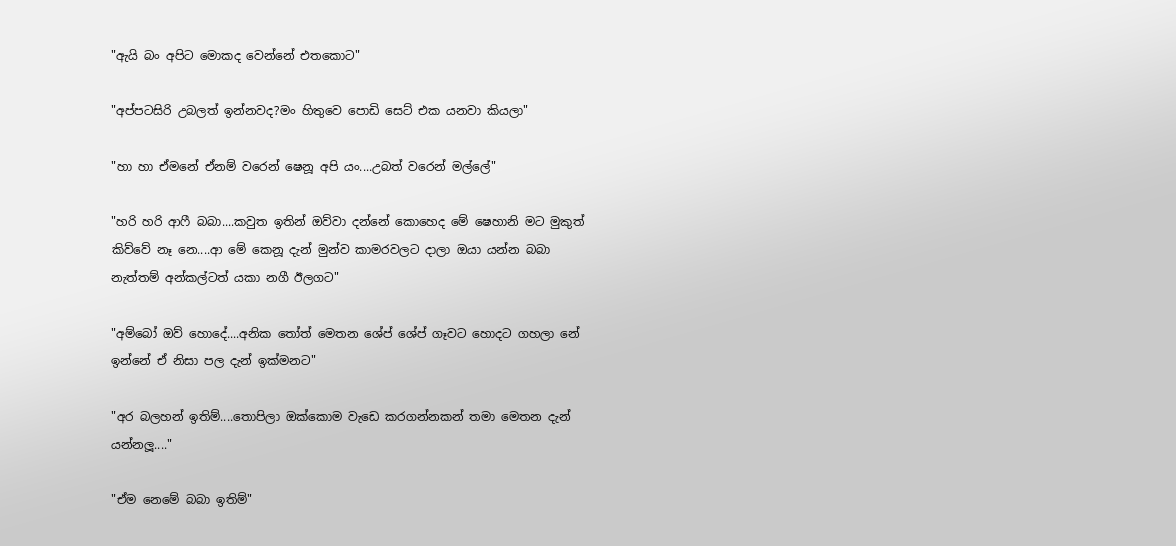"ඇයි බං අපිට මොකද වෙන්නේ එතකොට"

"අප්පටසිරි උබලත් ඉන්නවද?මං හිතුවෙ පොඩි සෙට් එක යනවා කියලා"

"හා හා ඒමනේ ඒනම් වරෙන් ෂෙනූ අපි යං....උබත් වරෙන් මල්ලේ"

"හරි හරි ආෆී බබා....කවුත ඉතින් ඔව්වා දන්නේ කොහෙද මේ ෂෙහානි මට මුකුත් කිව්වේ නෑ නෙ....ආ මේ කෙනූ දැන් මුන්ව කාමරවලට දාලා ඔයා යන්න බබා නැත්තම් අන්කල්ටත් යකා නගී ඊලගට"

"අම්බෝ ඔව් හොදේ....අනික තෝත් මෙතන ශේප් ශේප් ගෑවට හොදට ගහලා නේ ඉන්නේ ඒ නිසා පල දැන් ඉක්මනට"

"අර බලහන් ඉතිම්....තොපිලා ඔක්කොම වැඩෙ කරගන්නකන් තමා මෙතන දැන් යන්නලූ...."

"ඒම නෙමේ බබා ඉතිම්"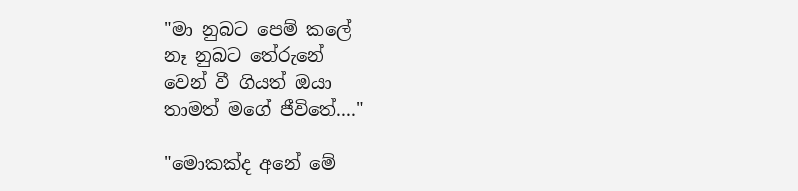"මා නුබට පෙම් කලේ
නෑ නුබට තේරුනේ
වෙන් වී ගියත් ඔයා
තාමත් මගේ ජීවිතේ...."

"මොකක්ද අනේ මේ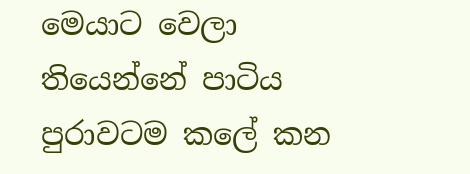මෙයාට වෙලා තියෙන්නේ පාටිය පුරාවටම කලේ කන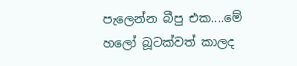පැලෙන්න බීපු එක....මේ හලෝ බූටක්වත් කාලද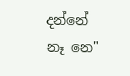දන්නේ නෑ නෙ"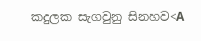කදුලක සැගවුනු සිනහව<A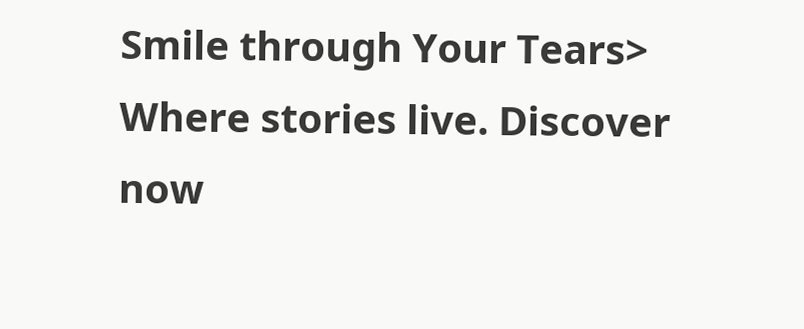Smile through Your Tears> Where stories live. Discover now